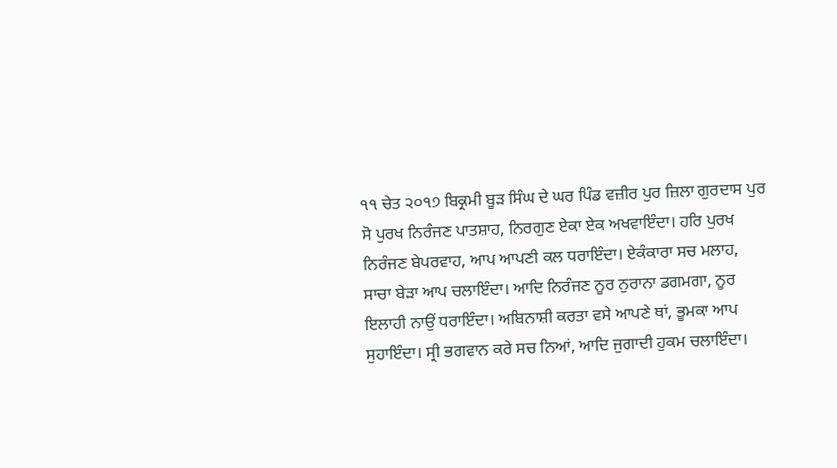੧੧ ਚੇਤ ੨੦੧੭ ਬਿਕ੍ਰਮੀ ਬੂੜ ਸਿੰਘ ਦੇ ਘਰ ਪਿੰਡ ਵਜ਼ੀਰ ਪੁਰ ਜ਼ਿਲਾ ਗੁਰਦਾਸ ਪੁਰ
ਸੋ ਪੁਰਖ ਨਿਰੰਜਣ ਪਾਤਸ਼ਾਹ, ਨਿਰਗੁਣ ਏਕਾ ਏਕ ਅਖਵਾਇੰਦਾ। ਹਰਿ ਪੁਰਖ ਨਿਰੰਜਣ ਬੇਪਰਵਾਹ, ਆਪ ਆਪਣੀ ਕਲ ਧਰਾਇੰਦਾ। ਏਕੰਕਾਰਾ ਸਚ ਮਲਾਹ, ਸਾਚਾ ਬੇੜਾ ਆਪ ਚਲਾਇੰਦਾ। ਆਦਿ ਨਿਰੰਜਣ ਨੂਰ ਨੁਰਾਨਾ ਡਗਮਗਾ, ਨੂਰ ਇਲਾਹੀ ਨਾਉਂ ਧਰਾਇੰਦਾ। ਅਬਿਨਾਸ਼ੀ ਕਰਤਾ ਵਸੇ ਆਪਣੇ ਥਾਂ, ਭੂਮਕਾ ਆਪ ਸੁਹਾਇੰਦਾ। ਸ੍ਰੀ ਭਗਵਾਨ ਕਰੇ ਸਚ ਨਿਆਂ, ਆਦਿ ਜੁਗਾਦੀ ਹੁਕਮ ਚਲਾਇੰਦਾ।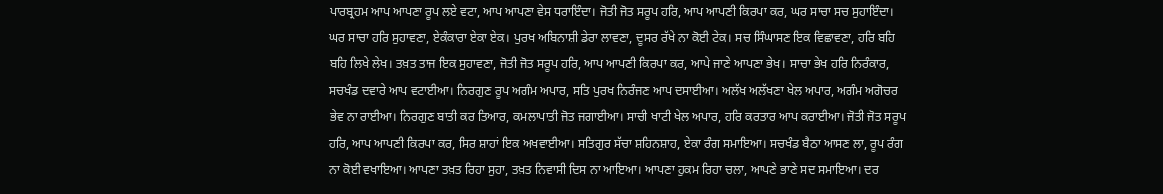ਪਾਰਬ੍ਰਹਮ ਆਪ ਆਪਣਾ ਰੂਪ ਲਏ ਵਟਾ, ਆਪ ਆਪਣਾ ਵੇਸ ਧਰਾਇੰਦਾ। ਜੋਤੀ ਜੋਤ ਸਰੂਪ ਹਰਿ, ਆਪ ਆਪਣੀ ਕਿਰਪਾ ਕਰ, ਘਰ ਸਾਚਾ ਸਚ ਸੁਹਾਇੰਦਾ। ਘਰ ਸਾਚਾ ਹਰਿ ਸੁਹਾਵਣਾ, ਏਕੰਕਾਰਾ ਏਕਾ ਏਕ। ਪੁਰਖ ਅਬਿਨਾਸ਼ੀ ਡੇਰਾ ਲਾਵਣਾ, ਦੂਸਰ ਰੱਖੇ ਨਾ ਕੋਈ ਟੇਕ। ਸਚ ਸਿੰਘਾਸਣ ਇਕ ਵਿਛਾਵਣਾ, ਹਰਿ ਬਹਿ ਬਹਿ ਲਿਖੇ ਲੇਖ। ਤਖ਼ਤ ਤਾਜ ਇਕ ਸੁਹਾਵਣਾ, ਜੋਤੀ ਜੋਤ ਸਰੂਪ ਹਰਿ, ਆਪ ਆਪਣੀ ਕਿਰਪਾ ਕਰ, ਆਪੇ ਜਾਣੇ ਆਪਣਾ ਭੇਖ। ਸਾਚਾ ਭੇਖ ਹਰਿ ਨਿਰੰਕਾਰ, ਸਚਖੰਡ ਦਵਾਰੇ ਆਪ ਵਟਾਈਆ। ਨਿਰਗੁਣ ਰੂਪ ਅਗੰਮ ਅਪਾਰ, ਸਤਿ ਪੁਰਖ ਨਿਰੰਜਣ ਆਪ ਦਸਾਈਆ। ਅਲੱਖ ਅਲੱਖਣਾ ਖੇਲ ਅਪਾਰ, ਅਗੰਮ ਅਗੋਚਰ ਭੇਵ ਨਾ ਰਾਈਆ। ਨਿਰਗੁਣ ਬਾਤੀ ਕਰ ਤਿਆਰ, ਕਮਲਾਪਾਤੀ ਜੋਤ ਜਗਾਈਆ। ਸਾਚੀ ਖਾਟੀ ਖੇਲ ਅਪਾਰ, ਹਰਿ ਕਰਤਾਰ ਆਪ ਕਰਾਈਆ। ਜੋਤੀ ਜੋਤ ਸਰੂਪ ਹਰਿ, ਆਪ ਆਪਣੀ ਕਿਰਪਾ ਕਰ, ਸਿਰ ਸ਼ਾਹਾਂ ਇਕ ਅਖਵਾਈਆ। ਸਤਿਗੁਰ ਸੱਚਾ ਸ਼ਹਿਨਸ਼ਾਹ, ਏਕਾ ਰੰਗ ਸਮਾਇਆ। ਸਚਖੰਡ ਬੈਠਾ ਆਸਣ ਲਾ, ਰੂਪ ਰੰਗ ਨਾ ਕੋਈ ਵਖਾਇਆ। ਆਪਣਾ ਤਖ਼ਤ ਰਿਹਾ ਸੁਹਾ, ਤਖ਼ਤ ਨਿਵਾਸੀ ਦਿਸ ਨਾ ਆਇਆ। ਆਪਣਾ ਹੁਕਮ ਰਿਹਾ ਚਲਾ, ਆਪਣੇ ਭਾਣੇ ਸਦ ਸਮਾਇਆ। ਦਰ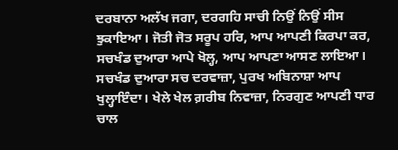ਦਰਬਾਨਾ ਅਲੱਖ ਜਗਾ, ਦਰਗਹਿ ਸਾਚੀ ਨਿਉਂ ਨਿਉਂ ਸੀਸ ਝੁਕਾਇਆ। ਜੋਤੀ ਜੋਤ ਸਰੂਪ ਹਰਿ, ਆਪ ਆਪਣੀ ਕਿਰਪਾ ਕਰ, ਸਚਖੰਡ ਦੁਆਰਾ ਆਪੇ ਖੋਲ੍ਹ, ਆਪ ਆਪਣਾ ਆਸਣ ਲਾਇਆ। ਸਚਖੰਡ ਦੁਆਰਾ ਸਚ ਦਰਵਾਜ਼ਾ, ਪੁਰਖ ਅਬਿਨਾਸ਼ਾ ਆਪ ਖੁਲ੍ਹਾਇੰਦਾ। ਖੇਲੇ ਖੇਲ ਗ਼ਰੀਬ ਨਿਵਾਜ਼ਾ, ਨਿਰਗੁਣ ਆਪਣੀ ਧਾਰ ਚਾਲ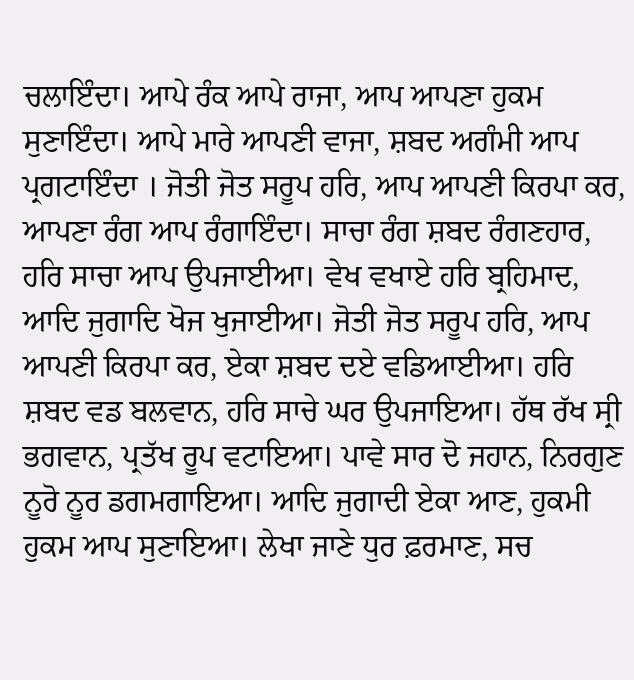ਚਲਾਇੰਦਾ। ਆਪੇ ਰੰਕ ਆਪੇ ਰਾਜਾ, ਆਪ ਆਪਣਾ ਹੁਕਮ ਸੁਣਾਇੰਦਾ। ਆਪੇ ਮਾਰੇ ਆਪਣੀ ਵਾਜਾ, ਸ਼ਬਦ ਅਗੰਮੀ ਆਪ ਪ੍ਰਗਟਾਇੰਦਾ । ਜੋਤੀ ਜੋਤ ਸਰੂਪ ਹਰਿ, ਆਪ ਆਪਣੀ ਕਿਰਪਾ ਕਰ, ਆਪਣਾ ਰੰਗ ਆਪ ਰੰਗਾਇੰਦਾ। ਸਾਚਾ ਰੰਗ ਸ਼ਬਦ ਰੰਗਣਹਾਰ, ਹਰਿ ਸਾਚਾ ਆਪ ਉਪਜਾਈਆ। ਵੇਖ ਵਖਾਏ ਹਰਿ ਬ੍ਰਹਿਮਾਦ, ਆਦਿ ਜੁਗਾਦਿ ਖੋਜ ਖੁਜਾਈਆ। ਜੋਤੀ ਜੋਤ ਸਰੂਪ ਹਰਿ, ਆਪ ਆਪਣੀ ਕਿਰਪਾ ਕਰ, ਏਕਾ ਸ਼ਬਦ ਦਏ ਵਡਿਆਈਆ। ਹਰਿ ਸ਼ਬਦ ਵਡ ਬਲਵਾਨ, ਹਰਿ ਸਾਚੇ ਘਰ ਉਪਜਾਇਆ। ਹੱਥ ਰੱਖ ਸ੍ਰੀ ਭਗਵਾਨ, ਪ੍ਰਤੱਖ ਰੂਪ ਵਟਾਇਆ। ਪਾਵੇ ਸਾਰ ਦੋ ਜਹਾਨ, ਨਿਰਗੁਣ ਨੂਰੋ ਨੂਰ ਡਗਮਗਾਇਆ। ਆਦਿ ਜੁਗਾਦੀ ਏਕਾ ਆਣ, ਹੁਕਮੀ ਹੁਕਮ ਆਪ ਸੁਣਾਇਆ। ਲੇਖਾ ਜਾਣੇ ਧੁਰ ਫ਼ਰਮਾਣ, ਸਚ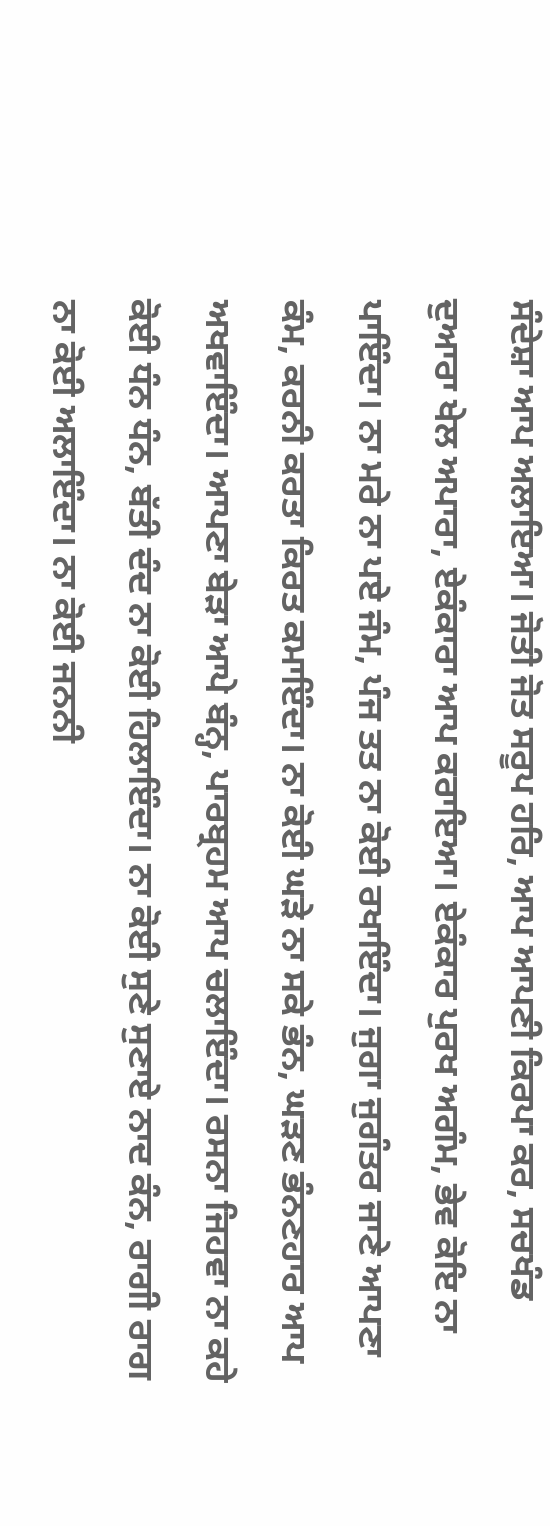ਸੰਦੇਸ਼ਾ ਆਪ ਅਲਾਇਆ। ਜੋਤੀ ਜੋਤ ਸਰੂਪ ਹਰਿ, ਆਪ ਆਪਣੀ ਕਿਰਪਾ ਕਰ, ਸਚਖੰਡ ਦੁਆਰਾ ਖੇਲ ਅਪਾਰਾ, ਏਕੰਕਾਰਾ ਆਪ ਕਰਾਇਆ। ਏਕੰਕਾਰ ਪੁਰਖ ਅਗੰਮ, ਭੇਵ ਕੋਇ ਨਾ ਪਾਇੰਦਾ। ਨਾ ਮਰੇ ਨਾ ਪਏ ਜੰਮ, ਪੰਜ ਤਤ ਨਾ ਕੋਈ ਰਖਾਇੰਦਾ। ਜੁਗਾ ਜੁਗੰਤਰ ਜਾਣੇ ਆਪਣਾ ਕੰਮ, ਕਰਨੀ ਕਰਤਾ ਕਿਰਤ ਕਮਾਇੰਦਾ। ਨਾ ਕੋਈ ਘੜੇ ਨਾ ਸਕੇ ਭੰਨ, ਘੜਣ ਭੰਨਣਹਾਰ ਆਪ ਅਖਵਾਇੰਦਾ। ਆਪਣਾ ਬੇੜਾ ਆਪੇ ਬੰਨ੍ਹ, ਪਾਰਬ੍ਰਹਮ ਆਪ ਚਲਾਇੰਦਾ। ਰਸਨਾ ਜਿਹਵਾ ਨਾ ਕਹੇ ਕੋਈ ਧੰਨ ਧੰਨ, ਬੱਤੀ ਦੰਦ ਨਾ ਕੋਈ ਹਿਲਾਇੰਦਾ। ਨਾ ਕੋਈ ਸੁਣੇ ਸੁਣਾਏ ਨਾਦ ਕੰਨ, ਰਾਗੀ ਰਾਗ ਨਾ ਕੋਈ ਅਲਾਇੰਦਾ। ਨਾ ਕੋਈ ਜਨਨੀ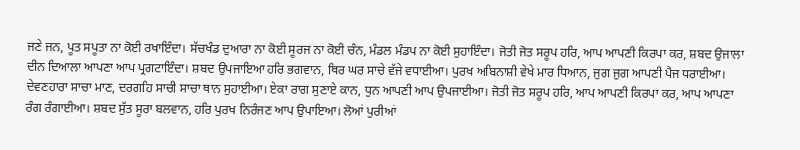ਜਣੇ ਜਨ, ਪੂਤ ਸਪੂਤਾ ਨਾ ਕੋਈ ਰਖਾਇੰਦਾ। ਸੱਚਖੰਡ ਦੁਆਰਾ ਨਾ ਕੋਈ ਸੂਰਜ ਨਾ ਕੋਈ ਚੰਨ, ਮੰਡਲ ਮੰਡਪ ਨਾ ਕੋਈ ਸੁਹਾਇੰਦਾ। ਜੋਤੀ ਜੋਤ ਸਰੂਪ ਹਰਿ, ਆਪ ਆਪਣੀ ਕਿਰਪਾ ਕਰ, ਸ਼ਬਦ ਉਜਾਲਾ ਦੀਨ ਦਿਆਲਾ ਆਪਣਾ ਆਪ ਪ੍ਰਗਟਾਇੰਦਾ। ਸ਼ਬਦ ਉਪਜਾਇਆ ਹਰਿ ਭਗਵਾਨ, ਥਿਰ ਘਰ ਸਾਚੇ ਵੱਜੇ ਵਧਾਈਆ। ਪੁਰਖ ਅਬਿਨਾਸ਼ੀ ਵੇਖੇ ਮਾਰ ਧਿਆਨ, ਜੁਗ ਜੁਗ ਆਪਣੀ ਪੈਜ ਧਰਾਈਆ। ਦੇਵਣਹਾਰਾ ਸਾਚਾ ਮਾਣ, ਦਰਗਹਿ ਸਾਚੀ ਸਾਚਾ ਥਾਨ ਸੁਹਾਈਆ। ਏਕਾ ਰਾਗ ਸੁਣਾਏ ਕਾਨ, ਧੁਨ ਆਪਣੀ ਆਪ ਉਪਜਾਈਆ। ਜੋਤੀ ਜੋਤ ਸਰੂਪ ਹਰਿ, ਆਪ ਆਪਣੀ ਕਿਰਪਾ ਕਰ, ਆਪ ਆਪਣਾ ਰੰਗ ਰੰਗਾਈਆ। ਸ਼ਬਦ ਸੁੱਤ ਸੂਰਾ ਬਲਵਾਨ, ਹਰਿ ਪੁਰਖ ਨਿਰੰਜਣ ਆਪ ਉਪਾਇਆ। ਲੋਆਂ ਪੁਰੀਆਂ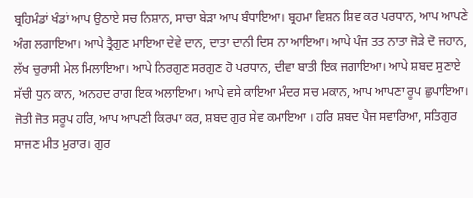ਬ੍ਰਹਿਮੰਡਾਂ ਖੰਡਾਂ ਆਪ ਉਠਾਏ ਸਚ ਨਿਸ਼ਾਨ, ਸਾਚਾ ਬੇੜਾ ਆਪ ਬੰਧਾਇਆ। ਬ੍ਰਹਮਾ ਵਿਸ਼ਨ ਸ਼ਿਵ ਕਰ ਪਰਧਾਨ, ਆਪ ਆਪਣੇ ਅੰਗ ਲਗਾਇਆ। ਆਪੇ ਤ੍ਰੈਗੁਣ ਮਾਇਆ ਦੇਵੇ ਦਾਨ, ਦਾਤਾ ਦਾਨੀ ਦਿਸ ਨਾ ਆਇਆ। ਆਪੇ ਪੰਜ ਤਤ ਨਾਤਾ ਜੋੜੇ ਦੋ ਜਹਾਨ, ਲੱਖ ਚੁਰਾਸੀ ਮੇਲ ਮਿਲਾਇਆ। ਆਪੇ ਨਿਰਗੁਣ ਸਰਗੁਣ ਹੋ ਪਰਧਾਨ, ਦੀਵਾ ਬਾਤੀ ਇਕ ਜਗਾਇਆ। ਆਪੇ ਸ਼ਬਦ ਸੁਣਾਏ ਸੱਚੀ ਧੁਨ ਕਾਨ, ਅਨਹਦ ਰਾਗ ਇਕ ਅਲਾਇਆ। ਆਪੇ ਵਸੇ ਕਾਇਆ ਮੰਦਰ ਸਚ ਮਕਾਨ, ਆਪ ਆਪਣਾ ਰੂਪ ਛੁਪਾਇਆ। ਜੋਤੀ ਜੋਤ ਸਰੂਪ ਹਰਿ, ਆਪ ਆਪਣੀ ਕਿਰਪਾ ਕਰ, ਸ਼ਬਦ ਗੁਰ ਸੇਵ ਕਮਾਇਆ । ਹਰਿ ਸ਼ਬਦ ਪੈਜ ਸਵਾਰਿਆ, ਸਤਿਗੁਰ ਸਾਜਣ ਮੀਤ ਮੁਰਾਰ। ਗੁਰ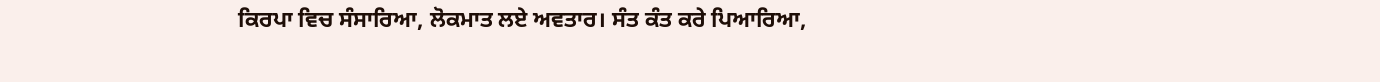ਕਿਰਪਾ ਵਿਚ ਸੰਸਾਰਿਆ, ਲੋਕਮਾਤ ਲਏ ਅਵਤਾਰ। ਸੰਤ ਕੰਤ ਕਰੇ ਪਿਆਰਿਆ,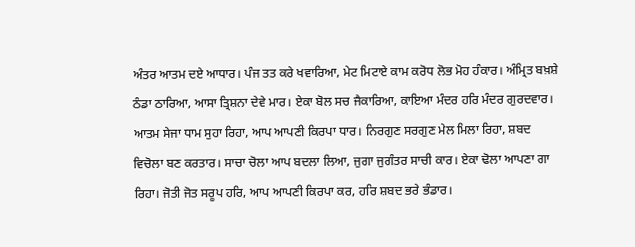ਅੰਤਰ ਆਤਮ ਦਏ ਆਧਾਰ। ਪੰਜ ਤਤ ਕਰੇ ਖਵਾਰਿਆ, ਮੇਟ ਮਿਟਾਏ ਕਾਮ ਕਰੋਧ ਲੋਭ ਮੋਹ ਹੰਕਾਰ। ਅੰਮ੍ਰਿਤ ਬਖ਼ਸ਼ੇ ਠੰਡਾ ਠਾਰਿਆ, ਆਸਾ ਤ੍ਰਿਸ਼ਨਾ ਦੇਵੇ ਮਾਰ। ਏਕਾ ਬੋਲ ਸਚ ਜੈਕਾਰਿਆ, ਕਾਇਆ ਮੰਦਰ ਹਰਿ ਮੰਦਰ ਗੁਰਦਵਾਰ। ਆਤਮ ਸੇਜਾ ਧਾਮ ਸੁਹਾ ਰਿਹਾ, ਆਪ ਆਪਣੀ ਕਿਰਪਾ ਧਾਰ। ਨਿਰਗੁਣ ਸਰਗੁਣ ਮੇਲ ਮਿਲਾ ਰਿਹਾ, ਸ਼ਬਦ ਵਿਚੋਲਾ ਬਣ ਕਰਤਾਰ। ਸਾਚਾ ਚੋਲਾ ਆਪ ਬਦਲਾ ਲਿਆ, ਜੁਗਾ ਜੁਗੰਤਰ ਸਾਚੀ ਕਾਰ। ਏਕਾ ਢੋਲਾ ਆਪਣਾ ਗਾ ਰਿਹਾ। ਜੋਤੀ ਜੋਤ ਸਰੂਪ ਹਰਿ, ਆਪ ਆਪਣੀ ਕਿਰਪਾ ਕਰ, ਹਰਿ ਸ਼ਬਦ ਭਰੇ ਭੰਡਾਰ।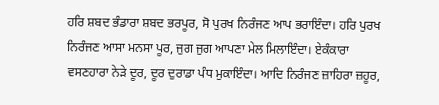ਹਰਿ ਸ਼ਬਦ ਭੰਡਾਰਾ ਸ਼ਬਦ ਭਰਪੂਰ, ਸੋ ਪੁਰਖ ਨਿਰੰਜਣ ਆਪ ਭਰਾਇੰਦਾ। ਹਰਿ ਪੁਰਖ ਨਿਰੰਜਣ ਆਸਾ ਮਨਸਾ ਪੂਰ, ਜੁਗ ਜੁਗ ਆਪਣਾ ਮੇਲ ਮਿਲਾਇੰਦਾ। ਏਕੰਕਾਰਾ ਵਸਣਹਾਰਾ ਨੇੜੇ ਦੂਰ, ਦੂਰ ਦੁਰਾਡਾ ਪੰਧ ਮੁਕਾਇੰਦਾ। ਆਦਿ ਨਿਰੰਜਣ ਜ਼ਾਹਿਰਾ ਜ਼ਹੂਰ,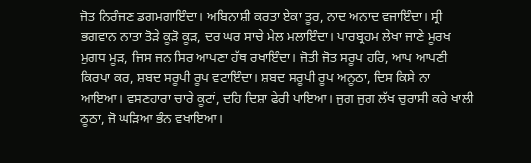ਜੋਤ ਨਿਰੰਜਣ ਡਗਮਗਾਇੰਦਾ। ਅਬਿਨਾਸ਼ੀ ਕਰਤਾ ਏਕਾ ਤੂਰ, ਨਾਦ ਅਨਾਦ ਵਜਾਇੰਦਾ। ਸ੍ਰੀ ਭਗਵਾਨ ਨਾਤਾ ਤੋੜੇ ਕੂੜੋ ਕੂੜ, ਦਰ ਘਰ ਸਾਚੇ ਮੇਲ ਮਲਾਇੰਦਾ। ਪਾਰਬ੍ਰਹਮ ਲੇਖਾ ਜਾਣੇ ਮੂਰਖ ਮੁਗਧ ਮੂੜ, ਜਿਸ ਜਨ ਸਿਰ ਆਪਣਾ ਹੱਥ ਰਖਾਇੰਦਾ। ਜੋਤੀ ਜੋਤ ਸਰੂਪ ਹਰਿ, ਆਪ ਆਪਣੀ ਕਿਰਪਾ ਕਰ, ਸ਼ਬਦ ਸਰੂਪੀ ਰੂਪ ਵਟਾਇੰਦਾ। ਸ਼ਬਦ ਸਰੂਪੀ ਰੂਪ ਅਨੂਠਾ, ਦਿਸ ਕਿਸੇ ਨਾ ਆਇਆ। ਵਸਣਹਾਰਾ ਚਾਰੇ ਕੂਟਾਂ, ਦਹਿ ਦਿਸ਼ਾ ਫੇਰੀ ਪਾਇਆ। ਜੁਗ ਜੁਗ ਲੱਖ ਚੁਰਾਸੀ ਕਰੇ ਖਾਲੀ ਠੂਠਾ, ਜੋ ਘੜਿਆ ਭੰਨ ਵਖਾਇਆ।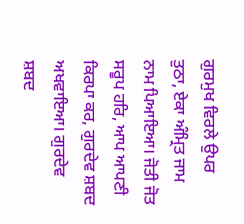ਗੁਰਮੁਖ ਵਿਰਲੇ ਉਪਰ ਤੁਠਾ, ਏਕਾ ਅੰਮ੍ਰਿਤ ਜਾਮ ਨਾਮ ਪਿਆਇਆ। ਜੋਤੀ ਜੋਤ ਸਰੂਪ ਹਰਿ, ਆਪ ਆਪਣੀ ਕਿਰਪਾ ਕਰ, ਗੁਰਦੇਵ ਸ਼ਬਦ ਅਖਵਾਇਆ। ਗੁਰਦੇਵ ਸ਼ਬਦ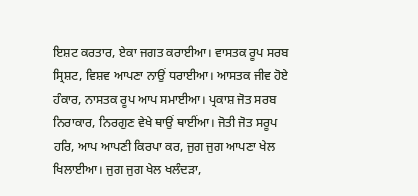ਇਸ਼ਟ ਕਰਤਾਰ, ਏਕਾ ਜਗਤ ਕਰਾਈਆ। ਵਾਸਤਕ ਰੂਪ ਸਰਬ ਸ੍ਰਿਸ਼ਟ, ਵਿਸ਼ਵ ਆਪਣਾ ਨਾਉਂ ਧਰਾਈਆ। ਆਸਤਕ ਜੀਵ ਹੋਏ ਹੰਕਾਰ, ਨਾਸਤਕ ਰੂਪ ਆਪ ਸਮਾਈਆ। ਪ੍ਰਕਾਸ਼ ਜੋਤ ਸਰਬ ਨਿਰਾਕਾਰ, ਨਿਰਗੁਣ ਵੇਖੇ ਥਾਉਂ ਥਾਈਂਆ। ਜੋਤੀ ਜੋਤ ਸਰੂਪ ਹਰਿ, ਆਪ ਆਪਣੀ ਕਿਰਪਾ ਕਰ, ਜੁਗ ਜੁਗ ਆਪਣਾ ਖੇਲ ਖਿਲਾਈਆ। ਜੁਗ ਜੁਗ ਖੇਲ ਖਲੰਦੜਾ,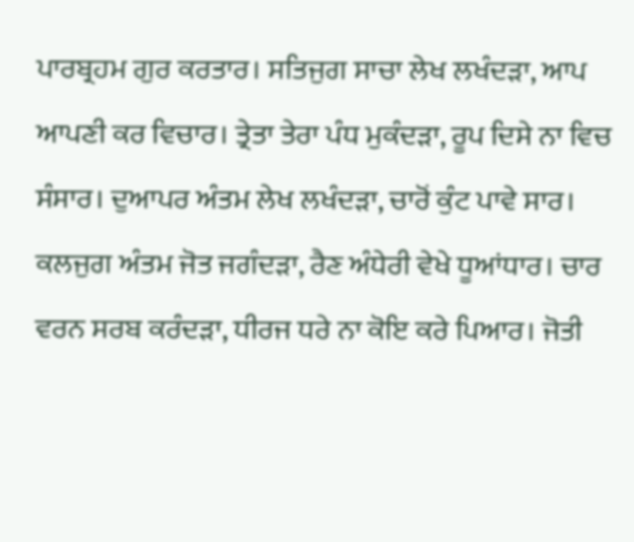ਪਾਰਬ੍ਰਹਮ ਗੁਰ ਕਰਤਾਰ। ਸਤਿਜੁਗ ਸਾਚਾ ਲੇਖ ਲਖੰਦੜਾ, ਆਪ ਆਪਣੀ ਕਰ ਵਿਚਾਰ। ਤ੍ਰੇਤਾ ਤੇਰਾ ਪੰਧ ਮੁਕੰਦੜਾ, ਰੂਪ ਦਿਸੇ ਨਾ ਵਿਚ ਸੰਸਾਰ। ਦੁਆਪਰ ਅੰਤਮ ਲੇਖ ਲਖੰਦੜਾ, ਚਾਰੋਂ ਕੁੰਟ ਪਾਵੇ ਸਾਰ। ਕਲਜੁਗ ਅੰਤਮ ਜੋਤ ਜਗੰਦੜਾ, ਰੈਣ ਅੰਧੇਰੀ ਵੇਖੇ ਧੂਆਂਧਾਰ। ਚਾਰ ਵਰਨ ਸਰਬ ਕਰੰਦੜਾ, ਧੀਰਜ ਧਰੇ ਨਾ ਕੋਇ ਕਰੇ ਪਿਆਰ। ਜੋਤੀ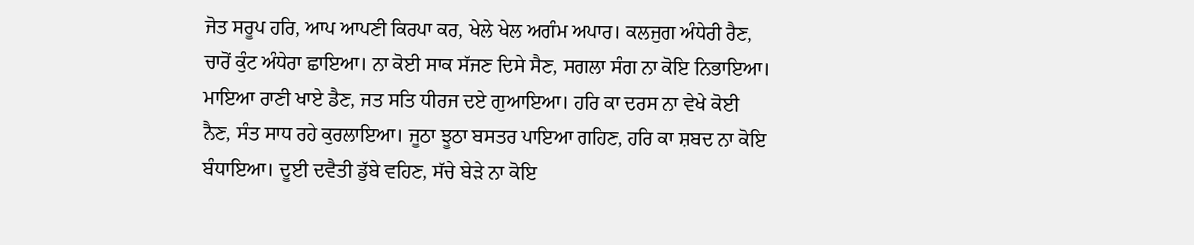ਜੋਤ ਸਰੂਪ ਹਰਿ, ਆਪ ਆਪਣੀ ਕਿਰਪਾ ਕਰ, ਖੇਲੇ ਖੇਲ ਅਗੰਮ ਅਪਾਰ। ਕਲਜੁਗ ਅੰਧੇਰੀ ਰੈਣ, ਚਾਰੋਂ ਕੁੰਟ ਅੰਧੇਰਾ ਛਾਇਆ। ਨਾ ਕੋਈ ਸਾਕ ਸੱਜਣ ਦਿਸੇ ਸੈਣ, ਸਗਲਾ ਸੰਗ ਨਾ ਕੋਇ ਨਿਭਾਇਆ। ਮਾਇਆ ਰਾਣੀ ਖਾਏ ਡੈਣ, ਜਤ ਸਤਿ ਧੀਰਜ ਦਏ ਗੁਆਇਆ। ਹਰਿ ਕਾ ਦਰਸ ਨਾ ਵੇਖੇ ਕੋਈ ਨੈਣ, ਸੰਤ ਸਾਧ ਰਹੇ ਕੁਰਲਾਇਆ। ਜੂਠਾ ਝੂਠਾ ਬਸਤਰ ਪਾਇਆ ਗਹਿਣ, ਹਰਿ ਕਾ ਸ਼ਬਦ ਨਾ ਕੋਇ ਬੰਧਾਇਆ। ਦੂਈ ਦਵੈਤੀ ਡੁੱਬੇ ਵਹਿਣ, ਸੱਚੇ ਬੇੜੇ ਨਾ ਕੋਇ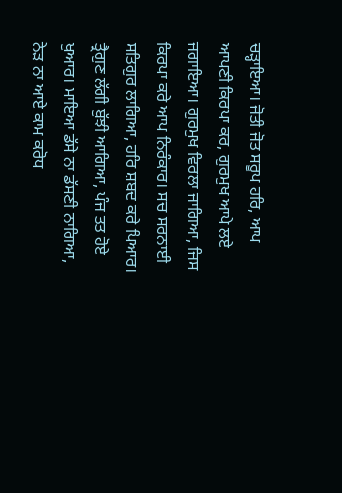ਚੜ੍ਹਾਇਆ। ਜੋਤੀ ਜੋਤ ਸਰੂਪ ਹਰਿ, ਆਪ ਆਪਣੀ ਕਿਰਪਾ ਕਰ, ਗੁਰਮੁਖ ਆਪੇ ਲਏ ਜਗਾਇਆ। ਗੁਰਮੁਖ ਵਿਰਲਾ ਜਾਗਿਆ, ਜਿਸ ਕਿਰਪਾ ਕਰੇ ਆਪ ਨਿਰੰਕਾਰ। ਸਚ ਸਰਨਾਈ ਸਤਿਗੁਰ ਲਾਗਿਆ, ਹਰਿ ਸ਼ਬਦ ਕਰੇ ਪਿਆਰ। ਤ੍ਰੈਗੁਣ ਲੱਗੀ ਬੁੱਝੀ ਆਗਿਆ, ਪੰਜ ਤਤ ਹੋਏ ਖੁਆਰ। ਮਾਇਆ ਡੱਸੇ ਨਾ ਡੱਸਣੀ ਨਾਗਿਆ, ਨੇੜ ਨਾ ਆਏ ਕਾਮ ਕਰੋਧ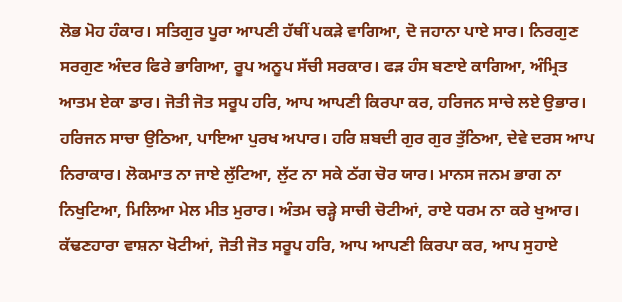ਲੋਭ ਮੋਹ ਹੰਕਾਰ। ਸਤਿਗੁਰ ਪੂਰਾ ਆਪਣੀ ਹੱਥੀਂ ਪਕੜੇ ਵਾਗਿਆ, ਦੋ ਜਹਾਨਾ ਪਾਏ ਸਾਰ। ਨਿਰਗੁਣ ਸਰਗੁਣ ਅੰਦਰ ਫਿਰੇ ਭਾਗਿਆ, ਰੂਪ ਅਨੂਪ ਸੱਚੀ ਸਰਕਾਰ। ਫੜ ਹੰਸ ਬਣਾਏ ਕਾਗਿਆ, ਅੰਮ੍ਰਿਤ ਆਤਮ ਏਕਾ ਡਾਰ। ਜੋਤੀ ਜੋਤ ਸਰੂਪ ਹਰਿ, ਆਪ ਆਪਣੀ ਕਿਰਪਾ ਕਰ, ਹਰਿਜਨ ਸਾਚੇ ਲਏ ਉਭਾਰ। ਹਰਿਜਨ ਸਾਚਾ ਉਠਿਆ, ਪਾਇਆ ਪੁਰਖ ਅਪਾਰ। ਹਰਿ ਸ਼ਬਦੀ ਗੁਰ ਗੁਰ ਤੁੱਠਿਆ, ਦੇਵੇ ਦਰਸ ਆਪ ਨਿਰਾਕਾਰ। ਲੋਕਮਾਤ ਨਾ ਜਾਏ ਲੁੱਟਿਆ, ਲੁੱਟ ਨਾ ਸਕੇ ਠੱਗ ਚੋਰ ਯਾਰ। ਮਾਨਸ ਜਨਮ ਭਾਗ ਨਾ ਨਿਖੁਟਿਆ, ਮਿਲਿਆ ਮੇਲ ਮੀਤ ਮੁਰਾਰ। ਅੰਤਮ ਚੜ੍ਹੇ ਸਾਚੀ ਚੋਟੀਆਂ, ਰਾਏ ਧਰਮ ਨਾ ਕਰੇ ਖੁਆਰ। ਕੱਢਣਹਾਰਾ ਵਾਸ਼ਨਾ ਖੋਟੀਆਂ, ਜੋਤੀ ਜੋਤ ਸਰੂਪ ਹਰਿ, ਆਪ ਆਪਣੀ ਕਿਰਪਾ ਕਰ, ਆਪ ਸੁਹਾਏ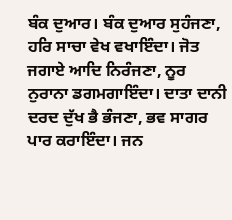ਬੰਕ ਦੁਆਰ। ਬੰਕ ਦੁਆਰ ਸੁਹੰਜਣਾ, ਹਰਿ ਸਾਚਾ ਵੇਖ ਵਖਾਇੰਦਾ। ਜੋਤ ਜਗਾਏ ਆਦਿ ਨਿਰੰਜਣਾ, ਨੂਰ ਨੁਰਾਨਾ ਡਗਮਗਾਇੰਦਾ। ਦਾਤਾ ਦਾਨੀ ਦਰਦ ਦੁੱਖ ਭੈ ਭੰਜਣਾ, ਭਵ ਸਾਗਰ ਪਾਰ ਕਰਾਇੰਦਾ। ਜਨ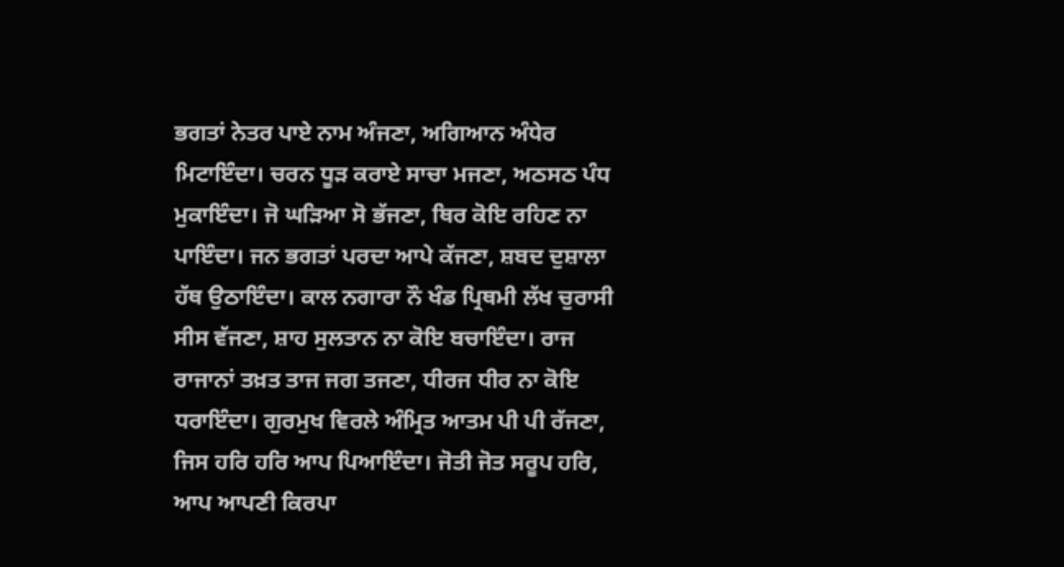ਭਗਤਾਂ ਨੇਤਰ ਪਾਏ ਨਾਮ ਅੰਜਣਾ, ਅਗਿਆਨ ਅੰਧੇਰ ਮਿਟਾਇੰਦਾ। ਚਰਨ ਧੂੜ ਕਰਾਏ ਸਾਚਾ ਮਜਣਾ, ਅਠਸਠ ਪੰਧ ਮੁਕਾਇੰਦਾ। ਜੋ ਘੜਿਆ ਸੋ ਭੱਜਣਾ, ਥਿਰ ਕੋਇ ਰਹਿਣ ਨਾ ਪਾਇੰਦਾ। ਜਨ ਭਗਤਾਂ ਪਰਦਾ ਆਪੇ ਕੱਜਣਾ, ਸ਼ਬਦ ਦੁਸ਼ਾਲਾ ਹੱਥ ਉਠਾਇੰਦਾ। ਕਾਲ ਨਗਾਰਾ ਨੌ ਖੰਡ ਪ੍ਰਿਥਮੀ ਲੱਖ ਚੁਰਾਸੀ ਸੀਸ ਵੱਜਣਾ, ਸ਼ਾਹ ਸੁਲਤਾਨ ਨਾ ਕੋਇ ਬਚਾਇੰਦਾ। ਰਾਜ ਰਾਜਾਨਾਂ ਤਖ਼ਤ ਤਾਜ ਜਗ ਤਜਣਾ, ਧੀਰਜ ਧੀਰ ਨਾ ਕੋਇ ਧਰਾਇੰਦਾ। ਗੁਰਮੁਖ ਵਿਰਲੇ ਅੰਮ੍ਰਿਤ ਆਤਮ ਪੀ ਪੀ ਰੱਜਣਾ, ਜਿਸ ਹਰਿ ਹਰਿ ਆਪ ਪਿਆਇੰਦਾ। ਜੋਤੀ ਜੋਤ ਸਰੂਪ ਹਰਿ, ਆਪ ਆਪਣੀ ਕਿਰਪਾ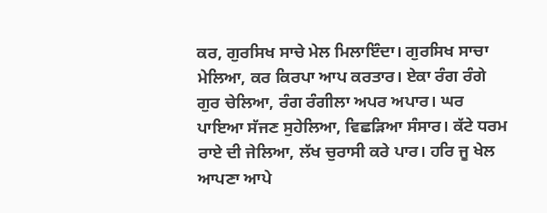ਕਰ, ਗੁਰਸਿਖ ਸਾਚੇ ਮੇਲ ਮਿਲਾਇੰਦਾ। ਗੁਰਸਿਖ ਸਾਚਾ ਮੇਲਿਆ, ਕਰ ਕਿਰਪਾ ਆਪ ਕਰਤਾਰ। ਏਕਾ ਰੰਗ ਰੰਗੇ ਗੁਰ ਚੇਲਿਆ, ਰੰਗ ਰੰਗੀਲਾ ਅਪਰ ਅਪਾਰ। ਘਰ ਪਾਇਆ ਸੱਜਣ ਸੁਹੇਲਿਆ, ਵਿਛੜਿਆ ਸੰਸਾਰ। ਕੱਟੇ ਧਰਮ ਰਾਏ ਦੀ ਜੇਲਿਆ, ਲੱਖ ਚੁਰਾਸੀ ਕਰੇ ਪਾਰ। ਹਰਿ ਜੂ ਖੇਲ ਆਪਣਾ ਆਪੇ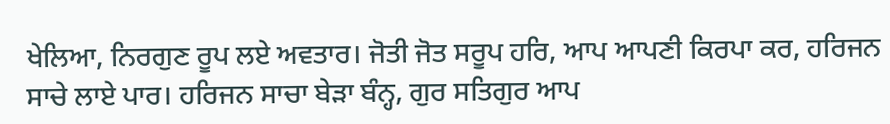ਖੇਲਿਆ, ਨਿਰਗੁਣ ਰੂਪ ਲਏ ਅਵਤਾਰ। ਜੋਤੀ ਜੋਤ ਸਰੂਪ ਹਰਿ, ਆਪ ਆਪਣੀ ਕਿਰਪਾ ਕਰ, ਹਰਿਜਨ ਸਾਚੇ ਲਾਏ ਪਾਰ। ਹਰਿਜਨ ਸਾਚਾ ਬੇੜਾ ਬੰਨ੍ਹ, ਗੁਰ ਸਤਿਗੁਰ ਆਪ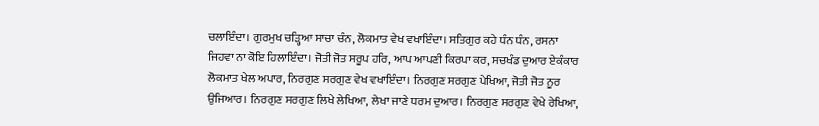ਚਲਾਇੰਦਾ। ਗੁਰਮੁਖ ਚੜ੍ਹਿਆ ਸਾਚਾ ਚੰਨ, ਲੋਕਮਾਤ ਵੇਖ ਵਖਾਇੰਦਾ। ਸਤਿਗੁਰ ਕਹੇ ਧੰਨ ਧੰਨ, ਰਸਨਾ ਜਿਹਵਾ ਨਾ ਕੋਇ ਹਿਲਾਇੰਦਾ। ਜੋਤੀ ਜੋਤ ਸਰੂਪ ਹਰਿ, ਆਪ ਆਪਣੀ ਕਿਰਪਾ ਕਰ, ਸਚਖੰਡ ਦੁਆਰ ਏਕੰਕਾਰ ਲੋਕਮਾਤ ਖੇਲ ਅਪਾਰ, ਨਿਰਗੁਣ ਸਰਗੁਣ ਵੇਖ ਵਖਾਇੰਦਾ। ਨਿਰਗੁਣ ਸਰਗੁਣ ਪੇਖਿਆ, ਜੋਤੀ ਜੋਤ ਨੂਰ ਉਜਿਆਰ। ਨਿਰਗੁਣ ਸਰਗੁਣ ਲਿਖੇ ਲੇਖਿਆ, ਲੇਖਾ ਜਾਣੇ ਧਰਮ ਦੁਆਰ। ਨਿਰਗੁਣ ਸਰਗੁਣ ਵੇਖੇ ਰੇਖਿਆ,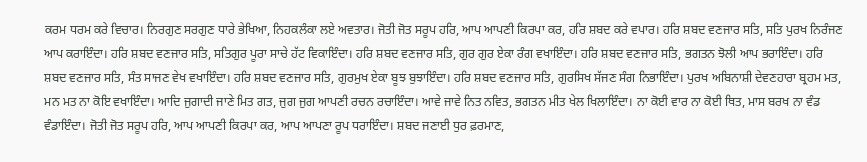ਕਰਮ ਧਰਮ ਕਰੇ ਵਿਚਾਰ। ਨਿਰਗੁਣ ਸਰਗੁਣ ਧਾਰੇ ਭੇਖਿਆ, ਨਿਹਕਲੰਕਾ ਲਏ ਅਵਤਾਰ। ਜੋਤੀ ਜੋਤ ਸਰੂਪ ਹਰਿ, ਆਪ ਆਪਣੀ ਕਿਰਪਾ ਕਰ, ਹਰਿ ਸ਼ਬਦ ਕਰੇ ਵਪਾਰ। ਹਰਿ ਸ਼ਬਦ ਵਣਜਾਰ ਸਤਿ, ਸਤਿ ਪੁਰਖ ਨਿਰੰਜਣ ਆਪ ਕਰਾਇੰਦਾ। ਹਰਿ ਸ਼ਬਦ ਵਣਜਾਰ ਸਤਿ, ਸਤਿਗੁਰ ਪੂਰਾ ਸਾਚੇ ਹੱਟ ਵਿਕਾਇੰਦਾ। ਹਰਿ ਸ਼ਬਦ ਵਣਜਾਰ ਸਤਿ, ਗੁਰ ਗੁਰ ਏਕਾ ਰੰਗ ਵਖਾਇੰਦਾ। ਹਰਿ ਸ਼ਬਦ ਵਣਜਾਰ ਸਤਿ, ਭਗਤਨ ਝੋਲੀ ਆਪ ਭਰਾਇੰਦਾ। ਹਰਿ ਸ਼ਬਦ ਵਣਜਾਰ ਸਤਿ, ਸੰਤ ਸਾਜਣ ਵੇਖ ਵਖਾਇੰਦਾ। ਹਰਿ ਸ਼ਬਦ ਵਣਜਾਰ ਸਤਿ, ਗੁਰਮੁਖ ਏਕਾ ਬੂਝ ਬੁਝਾਇੰਦਾ। ਹਰਿ ਸ਼ਬਦ ਵਣਜਾਰ ਸਤਿ, ਗੁਰਸਿਖ ਸੱਜਣ ਸੰਗ ਨਿਭਾਇੰਦਾ। ਪੁਰਖ ਅਬਿਨਾਸ਼ੀ ਦੇਵਣਹਾਰਾ ਬ੍ਰਹਮ ਮਤ, ਮਨ ਮਤ ਨਾ ਕੋਇ ਵਖਾਇੰਦਾ। ਆਦਿ ਜੁਗਾਦੀ ਜਾਣੇ ਮਿਤ ਗਤ, ਜੁਗ ਜੁਗ ਆਪਣੀ ਰਚਨ ਰਚਾਇੰਦਾ। ਆਵੇ ਜਾਵੇ ਨਿਤ ਨਵਿਤ, ਭਗਤਨ ਮੀਤ ਖੇਲ ਖਿਲਾਇੰਦਾ। ਨਾ ਕੋਈ ਵਾਰ ਨਾ ਕੋਈ ਥਿਤ, ਮਾਸ ਬਰਖ ਨਾ ਵੰਡ ਵੰਡਾਇੰਦਾ। ਜੋਤੀ ਜੋਤ ਸਰੂਪ ਹਰਿ, ਆਪ ਆਪਣੀ ਕਿਰਪਾ ਕਰ, ਆਪ ਆਪਣਾ ਰੂਪ ਧਰਾਇੰਦਾ। ਸ਼ਬਦ ਜਣਾਈ ਧੁਰ ਫ਼ਰਮਾਣ,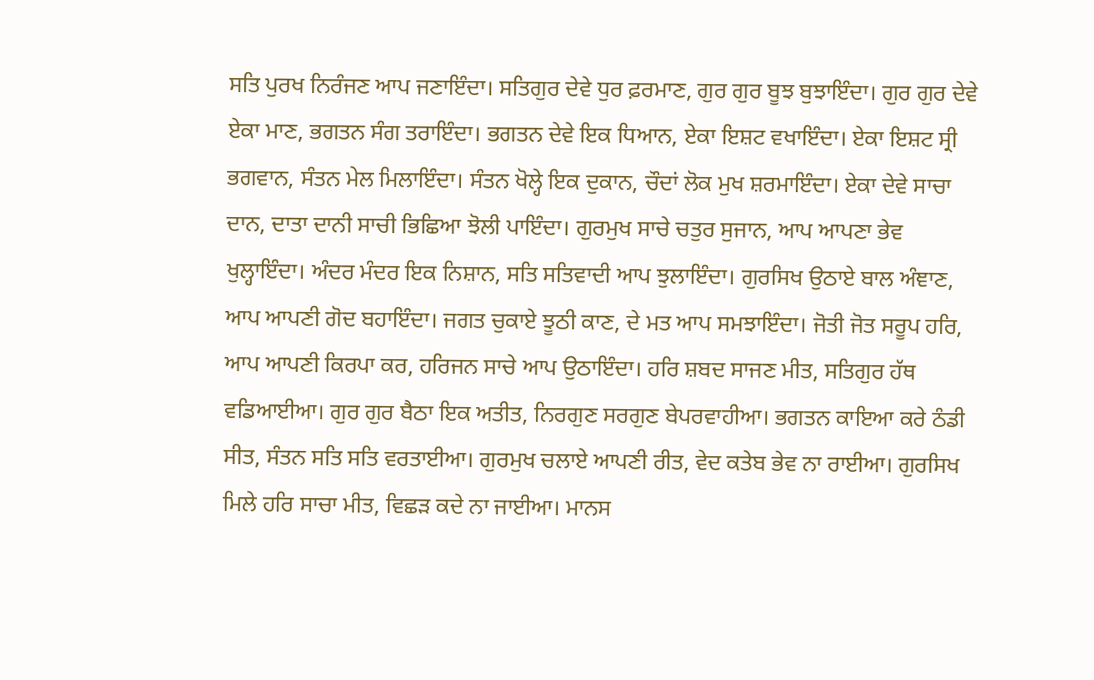ਸਤਿ ਪੁਰਖ ਨਿਰੰਜਣ ਆਪ ਜਣਾਇੰਦਾ। ਸਤਿਗੁਰ ਦੇਵੇ ਧੁਰ ਫ਼ਰਮਾਣ, ਗੁਰ ਗੁਰ ਬੂਝ ਬੁਝਾਇੰਦਾ। ਗੁਰ ਗੁਰ ਦੇਵੇ ਏਕਾ ਮਾਣ, ਭਗਤਨ ਸੰਗ ਤਰਾਇੰਦਾ। ਭਗਤਨ ਦੇਵੇ ਇਕ ਧਿਆਨ, ਏਕਾ ਇਸ਼ਟ ਵਖਾਇੰਦਾ। ਏਕਾ ਇਸ਼ਟ ਸ੍ਰੀ ਭਗਵਾਨ, ਸੰਤਨ ਮੇਲ ਮਿਲਾਇੰਦਾ। ਸੰਤਨ ਖੋਲ੍ਹੇ ਇਕ ਦੁਕਾਨ, ਚੌਦਾਂ ਲੋਕ ਮੁਖ ਸ਼ਰਮਾਇੰਦਾ। ਏਕਾ ਦੇਵੇ ਸਾਚਾ ਦਾਨ, ਦਾਤਾ ਦਾਨੀ ਸਾਚੀ ਭਿਛਿਆ ਝੋਲੀ ਪਾਇੰਦਾ। ਗੁਰਮੁਖ ਸਾਚੇ ਚਤੁਰ ਸੁਜਾਨ, ਆਪ ਆਪਣਾ ਭੇਵ ਖੁਲ੍ਹਾਇੰਦਾ। ਅੰਦਰ ਮੰਦਰ ਇਕ ਨਿਸ਼ਾਨ, ਸਤਿ ਸਤਿਵਾਦੀ ਆਪ ਝੁਲਾਇੰਦਾ। ਗੁਰਸਿਖ ਉਠਾਏ ਬਾਲ ਅੰਞਾਣ, ਆਪ ਆਪਣੀ ਗੋਦ ਬਹਾਇੰਦਾ। ਜਗਤ ਚੁਕਾਏ ਝੂਠੀ ਕਾਣ, ਦੇ ਮਤ ਆਪ ਸਮਝਾਇੰਦਾ। ਜੋਤੀ ਜੋਤ ਸਰੂਪ ਹਰਿ, ਆਪ ਆਪਣੀ ਕਿਰਪਾ ਕਰ, ਹਰਿਜਨ ਸਾਚੇ ਆਪ ਉਠਾਇੰਦਾ। ਹਰਿ ਸ਼ਬਦ ਸਾਜਣ ਮੀਤ, ਸਤਿਗੁਰ ਹੱਥ ਵਡਿਆਈਆ। ਗੁਰ ਗੁਰ ਬੈਠਾ ਇਕ ਅਤੀਤ, ਨਿਰਗੁਣ ਸਰਗੁਣ ਬੇਪਰਵਾਹੀਆ। ਭਗਤਨ ਕਾਇਆ ਕਰੇ ਠੰਡੀ ਸੀਤ, ਸੰਤਨ ਸਤਿ ਸਤਿ ਵਰਤਾਈਆ। ਗੁਰਮੁਖ ਚਲਾਏ ਆਪਣੀ ਰੀਤ, ਵੇਦ ਕਤੇਬ ਭੇਵ ਨਾ ਰਾਈਆ। ਗੁਰਸਿਖ ਮਿਲੇ ਹਰਿ ਸਾਚਾ ਮੀਤ, ਵਿਛੜ ਕਦੇ ਨਾ ਜਾਈਆ। ਮਾਨਸ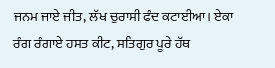ਜਨਮ ਜਾਏ ਜੀਤ, ਲੱਖ ਚੁਰਾਸੀ ਫੰਦ ਕਟਾਈਆ। ਏਕਾ ਰੰਗ ਰੰਗਾਏ ਹਸਤ ਕੀਟ, ਸਤਿਗੁਰ ਪੂਰੇ ਹੱਥ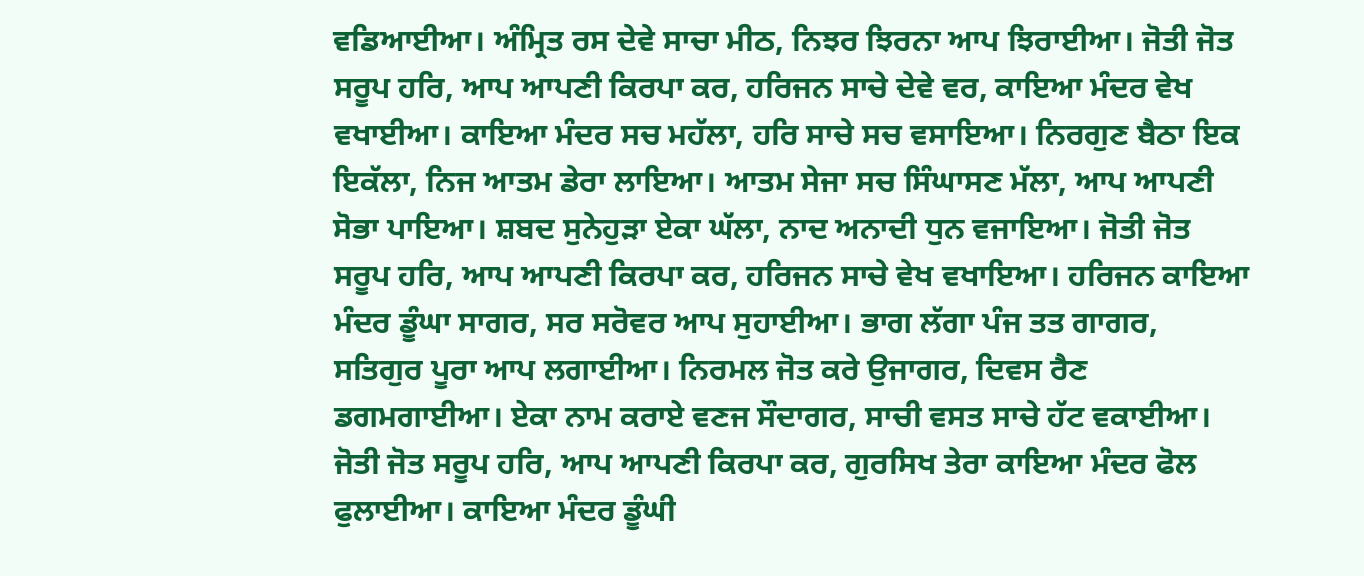ਵਡਿਆਈਆ। ਅੰਮ੍ਰਿਤ ਰਸ ਦੇਵੇ ਸਾਚਾ ਮੀਠ, ਨਿਝਰ ਝਿਰਨਾ ਆਪ ਝਿਰਾਈਆ। ਜੋਤੀ ਜੋਤ ਸਰੂਪ ਹਰਿ, ਆਪ ਆਪਣੀ ਕਿਰਪਾ ਕਰ, ਹਰਿਜਨ ਸਾਚੇ ਦੇਵੇ ਵਰ, ਕਾਇਆ ਮੰਦਰ ਵੇਖ ਵਖਾਈਆ। ਕਾਇਆ ਮੰਦਰ ਸਚ ਮਹੱਲਾ, ਹਰਿ ਸਾਚੇ ਸਚ ਵਸਾਇਆ। ਨਿਰਗੁਣ ਬੈਠਾ ਇਕ ਇਕੱਲਾ, ਨਿਜ ਆਤਮ ਡੇਰਾ ਲਾਇਆ। ਆਤਮ ਸੇਜਾ ਸਚ ਸਿੰਘਾਸਣ ਮੱਲਾ, ਆਪ ਆਪਣੀ ਸੋਭਾ ਪਾਇਆ। ਸ਼ਬਦ ਸੁਨੇਹੁੜਾ ਏਕਾ ਘੱਲਾ, ਨਾਦ ਅਨਾਦੀ ਧੁਨ ਵਜਾਇਆ। ਜੋਤੀ ਜੋਤ ਸਰੂਪ ਹਰਿ, ਆਪ ਆਪਣੀ ਕਿਰਪਾ ਕਰ, ਹਰਿਜਨ ਸਾਚੇ ਵੇਖ ਵਖਾਇਆ। ਹਰਿਜਨ ਕਾਇਆ ਮੰਦਰ ਡੂੰਘਾ ਸਾਗਰ, ਸਰ ਸਰੋਵਰ ਆਪ ਸੁਹਾਈਆ। ਭਾਗ ਲੱਗਾ ਪੰਜ ਤਤ ਗਾਗਰ, ਸਤਿਗੁਰ ਪੂਰਾ ਆਪ ਲਗਾਈਆ। ਨਿਰਮਲ ਜੋਤ ਕਰੇ ਉਜਾਗਰ, ਦਿਵਸ ਰੈਣ ਡਗਮਗਾਈਆ। ਏਕਾ ਨਾਮ ਕਰਾਏ ਵਣਜ ਸੌਦਾਗਰ, ਸਾਚੀ ਵਸਤ ਸਾਚੇ ਹੱਟ ਵਕਾਈਆ। ਜੋਤੀ ਜੋਤ ਸਰੂਪ ਹਰਿ, ਆਪ ਆਪਣੀ ਕਿਰਪਾ ਕਰ, ਗੁਰਸਿਖ ਤੇਰਾ ਕਾਇਆ ਮੰਦਰ ਫੋਲ ਫੁਲਾਈਆ। ਕਾਇਆ ਮੰਦਰ ਡੂੰਘੀ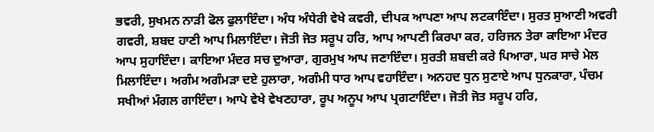ਭਵਰੀ, ਸੁਖਮਨ ਨਾੜੀ ਫੋਲ ਫੁਲਾਇੰਦਾ। ਅੰਧ ਅੰਧੇਰੀ ਵੇਖੇ ਕਵਰੀ, ਦੀਪਕ ਆਪਣਾ ਆਪ ਲਟਕਾਇੰਦਾ। ਸੁਰਤ ਸੁਆਣੀ ਅਵਰੀ ਗਵਰੀ, ਸ਼ਬਦ ਹਾਣੀ ਆਪ ਮਿਲਾਇੰਦਾ। ਜੋਤੀ ਜੋਤ ਸਰੂਪ ਹਰਿ, ਆਪ ਆਪਣੀ ਕਿਰਪਾ ਕਰ, ਹਰਿਜਨ ਤੇਰਾ ਕਾਇਆ ਮੰਦਰ ਆਪ ਸੁਹਾਇੰਦਾ। ਕਾਇਆ ਮੰਦਰ ਸਚ ਦੁਆਰਾ, ਗੁਰਮੁਖ ਆਪ ਜਣਾਇੰਦਾ। ਸੁਰਤੀ ਸ਼ਬਦੀ ਕਰੇ ਪਿਆਰਾ, ਘਰ ਸਾਚੇ ਮੇਲ ਮਿਲਾਇੰਦਾ। ਅਗੰਮ ਅਗੰਮੜਾ ਦਏ ਹੁਲਾਰਾ, ਅਗੰਮੀ ਧਾਰ ਆਪ ਵਹਾਇੰਦਾ। ਅਨਹਦ ਧੁਨ ਸੁਣਾਏ ਆਪ ਧੁਨਕਾਰਾ, ਪੰਚਮ ਸਖੀਆਂ ਮੰਗਲ ਗਾਇੰਦਾ। ਆਪੇ ਵੇਖੇ ਵੇਖਣਹਾਰਾ, ਰੂਪ ਅਨੂਪ ਆਪ ਪ੍ਰਗਟਾਇੰਦਾ। ਜੋਤੀ ਜੋਤ ਸਰੂਪ ਹਰਿ,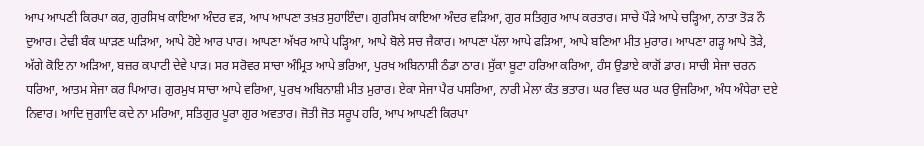ਆਪ ਆਪਣੀ ਕਿਰਪਾ ਕਰ, ਗੁਰਸਿਖ ਕਾਇਆ ਅੰਦਰ ਵੜ, ਆਪ ਆਪਣਾ ਤਖ਼ਤ ਸੁਹਾਇੰਦਾ। ਗੁਰਸਿਖ ਕਾਇਆ ਅੰਦਰ ਵੜਿਆ, ਗੁਰ ਸਤਿਗੁਰ ਆਪ ਕਰਤਾਰ। ਸਾਚੇ ਪੌੜੇ ਆਪੇ ਚੜ੍ਹਿਆ, ਨਾਤਾ ਤੋੜ ਨੌ ਦੁਆਰ। ਟੇਢੀ ਬੰਕ ਘਾੜਣ ਘੜਿਆ, ਆਪੇ ਹੋਏ ਆਰ ਪਾਰ। ਆਪਣਾ ਅੱਖਰ ਆਪੇ ਪੜ੍ਹਿਆ, ਆਪੇ ਬੋਲੇ ਸਚ ਜੈਕਾਰ। ਆਪਣਾ ਪੱਲਾ ਆਪੇ ਫੜਿਆ, ਆਪੇ ਬਣਿਆ ਮੀਤ ਮੁਰਾਰ। ਆਪਣਾ ਗੜ੍ਹ ਆਪੇ ਤੋੜੇ, ਅੱਗੇ ਕੋਇ ਨਾ ਅੜਿਆ, ਬਜ਼ਰ ਕਪਾਟੀ ਦੇਵੇ ਪਾੜ। ਸਰ ਸਰੋਵਰ ਸਾਚਾ ਅੰਮ੍ਰਿਤ ਆਪੇ ਭਰਿਆ, ਪੁਰਖ ਅਬਿਨਾਸ਼ੀ ਠੰਡਾ ਠਾਰ। ਸੁੱਕਾ ਬੂਟਾ ਹਰਿਆ ਕਰਿਆ, ਹੰਸ ਉਡਾਏ ਕਾਗੋਂ ਡਾਰ। ਸਾਚੀ ਸੇਜਾ ਚਰਨ ਧਰਿਆ, ਆਤਮ ਸੇਜਾ ਕਰ ਪਿਆਰ। ਗੁਰਮੁਖ ਸਾਚਾ ਆਪੇ ਵਰਿਆ, ਪੁਰਖ ਅਬਿਨਾਸ਼ੀ ਮੀਤ ਮੁਰਾਰ। ਏਕਾ ਸੇਜਾ ਪੈਰ ਪਸਰਿਆ, ਨਾਰੀ ਮੇਲਾ ਕੰਤ ਭਤਾਰ। ਘਰ ਵਿਚ ਘਰ ਘਰ ਉਜਰਿਆ, ਅੰਧ ਅੰਧੇਰਾ ਦਏ ਨਿਵਾਰ। ਆਦਿ ਜੁਗਾਦਿ ਕਦੇ ਨਾ ਮਰਿਆ, ਸਤਿਗੁਰ ਪੂਰਾ ਗੁਰ ਅਵਤਾਰ। ਜੋਤੀ ਜੋਤ ਸਰੂਪ ਹਰਿ, ਆਪ ਆਪਣੀ ਕਿਰਪਾ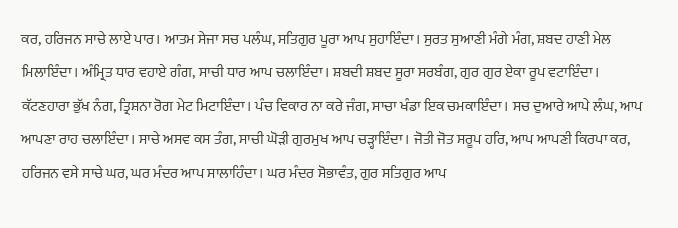ਕਰ, ਹਰਿਜਨ ਸਾਚੇ ਲਾਏ ਪਾਰ। ਆਤਮ ਸੇਜਾ ਸਚ ਪਲੰਘ, ਸਤਿਗੁਰ ਪੂਰਾ ਆਪ ਸੁਹਾਇੰਦਾ। ਸੁਰਤ ਸੁਆਣੀ ਮੰਗੇ ਮੰਗ, ਸ਼ਬਦ ਹਾਣੀ ਮੇਲ ਮਿਲਾਇੰਦਾ। ਅੰਮ੍ਰਿਤ ਧਾਰ ਵਹਾਏ ਗੰਗ, ਸਾਚੀ ਧਾਰ ਆਪ ਚਲਾਇੰਦਾ। ਸ਼ਬਦੀ ਸ਼ਬਦ ਸੂਰਾ ਸਰਬੰਗ, ਗੁਰ ਗੁਰ ਏਕਾ ਰੂਪ ਵਟਾਇੰਦਾ। ਕੱਟਣਹਾਰਾ ਭੁੱਖ ਨੰਗ, ਤ੍ਰਿਸ਼ਨਾ ਰੋਗ ਮੇਟ ਮਿਟਾਇੰਦਾ। ਪੰਚ ਵਿਕਾਰ ਨਾ ਕਰੇ ਜੰਗ, ਸਾਚਾ ਖੰਡਾ ਇਕ ਚਮਕਾਇੰਦਾ। ਸਚ ਦੁਆਰੇ ਆਪੇ ਲੰਘ, ਆਪ ਆਪਣਾ ਰਾਹ ਚਲਾਇੰਦਾ। ਸਾਚੇ ਅਸਵ ਕਸ ਤੰਗ, ਸਾਚੀ ਘੋੜੀ ਗੁਰਮੁਖ ਆਪ ਚੜ੍ਹਾਇੰਦਾ। ਜੋਤੀ ਜੋਤ ਸਰੂਪ ਹਰਿ, ਆਪ ਆਪਣੀ ਕਿਰਪਾ ਕਰ, ਹਰਿਜਨ ਵਸੇ ਸਾਚੇ ਘਰ, ਘਰ ਮੰਦਰ ਆਪ ਸਾਲਾਹਿੰਦਾ। ਘਰ ਮੰਦਰ ਸੋਭਾਵੰਤ, ਗੁਰ ਸਤਿਗੁਰ ਆਪ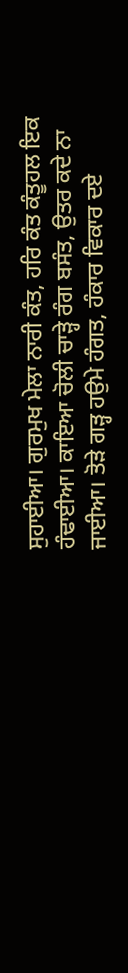ਸੁਹਾਈਆ। ਗੁਰਮੁਖ ਮੇਲਾ ਨਾਰੀ ਕੰਤ, ਹਰਿ ਕੰਤ ਕੰਤੂਹਲ ਇਕ ਹੰਢਾਈਆ। ਕਾਇਆ ਚੋਲੀ ਚਾੜ੍ਹੇ ਰੰਗ ਬਸੰਤ, ਉਤਰ ਕਦੇ ਨਾ ਜਾਈਆ। ਤੋੜੇ ਗੜ੍ਹ ਹਉਮੇ ਹੰਗਤ, ਹੰਕਾਰ ਵਿਕਾਰ ਦਏ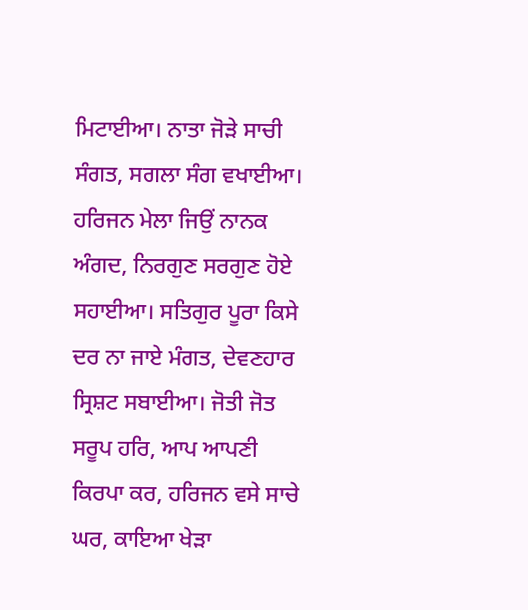ਮਿਟਾਈਆ। ਨਾਤਾ ਜੋੜੇ ਸਾਚੀ ਸੰਗਤ, ਸਗਲਾ ਸੰਗ ਵਖਾਈਆ। ਹਰਿਜਨ ਮੇਲਾ ਜਿਉਂ ਨਾਨਕ ਅੰਗਦ, ਨਿਰਗੁਣ ਸਰਗੁਣ ਹੋਏ ਸਹਾਈਆ। ਸਤਿਗੁਰ ਪੂਰਾ ਕਿਸੇ ਦਰ ਨਾ ਜਾਏ ਮੰਗਤ, ਦੇਵਣਹਾਰ ਸ੍ਰਿਸ਼ਟ ਸਬਾਈਆ। ਜੋਤੀ ਜੋਤ ਸਰੂਪ ਹਰਿ, ਆਪ ਆਪਣੀ ਕਿਰਪਾ ਕਰ, ਹਰਿਜਨ ਵਸੇ ਸਾਚੇ ਘਰ, ਕਾਇਆ ਖੇੜਾ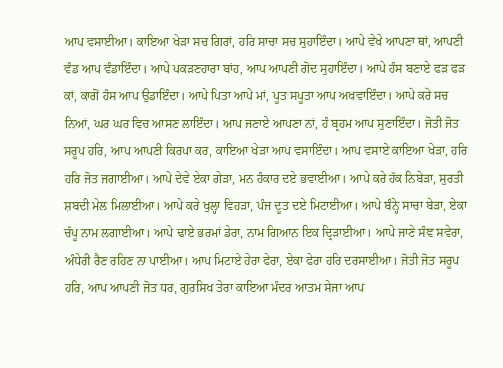ਆਪ ਵਸਾਈਆ। ਕਾਇਆ ਖੇੜਾ ਸਚ ਗਿਰਾਂ, ਹਰਿ ਸਾਚਾ ਸਚ ਸੁਹਾਇੰਦਾ। ਆਪੇ ਵੇਖੇ ਆਪਣਾ ਥਾਂ, ਆਪਣੀ ਵੰਡ ਆਪ ਵੰਡਾਇੰਦਾ। ਆਪੇ ਪਕੜਣਹਾਰਾ ਬਾਂਹ, ਆਪ ਆਪਣੀ ਗੋਦ ਸੁਹਾਇੰਦਾ। ਆਪੇ ਹੰਸ ਬਣਾਏ ਫੜ ਫੜ ਕਾਂ, ਕਾਗੋਂ ਹੰਸ ਆਪ ਉਡਾਇੰਦਾ। ਆਪੇ ਪਿਤਾ ਆਪੇ ਮਾਂ, ਪੂਤ ਸਪੂਤਾ ਆਪ ਅਖਵਾਇੰਦਾ। ਆਪੇ ਕਰੇ ਸਚ ਨਿਆਂ, ਘਰ ਘਰ ਵਿਚ ਆਸਣ ਲਾਇੰਦਾ। ਆਪ ਜਣਾਏ ਆਪਣਾ ਨਾਂ, ਹੰ ਬ੍ਰਹਮ ਆਪ ਸੁਣਾਇੰਦਾ। ਜੋਤੀ ਜੋਤ ਸਰੂਪ ਹਰਿ, ਆਪ ਆਪਣੀ ਕਿਰਪਾ ਕਰ, ਕਾਇਆ ਖੇੜਾ ਆਪ ਵਸਾਇੰਦਾ। ਆਪ ਵਸਾਏ ਕਾਇਆ ਖੇੜਾ, ਹਰਿ ਹਰਿ ਜੋਤ ਜਗਾਈਆ। ਆਪੇ ਦੇਵੇ ਏਕਾ ਗੇੜਾ, ਮਨ ਹੰਕਾਰ ਦਏ ਭਵਾਈਆ। ਆਪੇ ਕਰੇ ਹੱਕ ਨਿਬੇੜਾ, ਸੁਰਤੀ ਸ਼ਬਦੀ ਮੇਲ ਮਿਲਾਈਆ। ਆਪੇ ਕਰੇ ਖੁਲ੍ਹਾ ਵਿਹੜਾ, ਪੰਜ ਦੂਤ ਦਏ ਮਿਟਾਈਆ। ਆਪੇ ਬੰਨ੍ਹੇ ਸਾਚਾ ਬੇੜਾ, ਏਕਾ ਚੱਪੂ ਨਾਮ ਲਗਾਈਆ। ਆਪੇ ਢਾਏ ਭਰਮਾਂ ਡੇਰਾ, ਨਾਮ ਗਿਆਨ ਇਕ ਦ੍ਰਿੜਾਈਆ। ਆਪੇ ਜਾਣੇ ਸੰਞ ਸਵੇਰਾ, ਅੰਧੇਰੀ ਰੈਣ ਰਹਿਣ ਨਾ ਪਾਈਆ। ਆਪ ਮਿਟਾਏ ਹੇਰਾ ਫੇਰਾ, ਏਕਾ ਫੇਰਾ ਹਰਿ ਦਰਸਾਈਆ। ਜੋਤੀ ਜੋਤ ਸਰੂਪ ਹਰਿ, ਆਪ ਆਪਣੀ ਜੋਤ ਧਰ, ਗੁਰਸਿਖ ਤੇਰਾ ਕਾਇਆ ਮੰਦਰ ਆਤਮ ਸੇਜਾ ਆਪ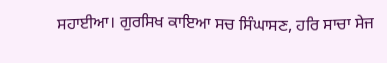ਸਹਾਈਆ। ਗੁਰਸਿਖ ਕਾਇਆ ਸਚ ਸਿੰਘਾਸਣ, ਹਰਿ ਸਾਚਾ ਸੇਜ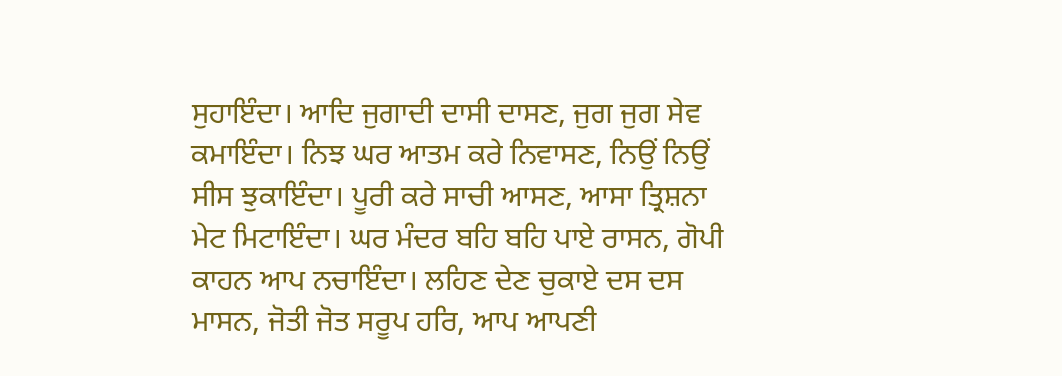ਸੁਹਾਇੰਦਾ। ਆਦਿ ਜੁਗਾਦੀ ਦਾਸੀ ਦਾਸਣ, ਜੁਗ ਜੁਗ ਸੇਵ ਕਮਾਇੰਦਾ। ਨਿਝ ਘਰ ਆਤਮ ਕਰੇ ਨਿਵਾਸਣ, ਨਿਉਂ ਨਿਉਂ ਸੀਸ ਝੁਕਾਇੰਦਾ। ਪੂਰੀ ਕਰੇ ਸਾਚੀ ਆਸਣ, ਆਸਾ ਤ੍ਰਿਸ਼ਨਾ ਮੇਟ ਮਿਟਾਇੰਦਾ। ਘਰ ਮੰਦਰ ਬਹਿ ਬਹਿ ਪਾਏ ਰਾਸਨ, ਗੋਪੀ ਕਾਹਨ ਆਪ ਨਚਾਇੰਦਾ। ਲਹਿਣ ਦੇਣ ਚੁਕਾਏ ਦਸ ਦਸ ਮਾਸਨ, ਜੋਤੀ ਜੋਤ ਸਰੂਪ ਹਰਿ, ਆਪ ਆਪਣੀ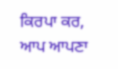ਕਿਰਪਾ ਕਰ, ਆਪ ਆਪਣਾ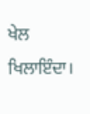ਖੇਲ ਖਿਲਾਇੰਦਾ।